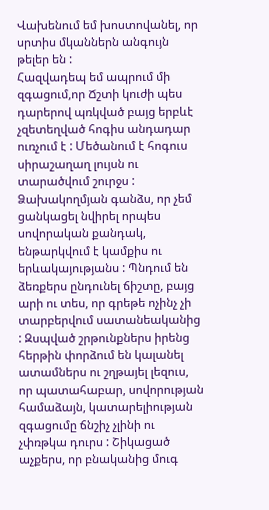Վախենում եմ խոստովանել, որ սրտիս մկաններն անգույն թելեր են :
Հազվադեպ եմ ապրում մի զգացում,որ Ճշտի կուժի պես դարերով պռկված բայց երբևէ չզետեղված հոգիս անդադար ուռչում է : Մեծանում է հոգուս սիրաշաղաղ լույսն ու տարածվում շուրջս : Ձախակողմյան գանձս, որ չեմ ցանկացել նվիրել որպես սովորական քանդակ, ենթարկվում է կամքիս ու երևակայությանս : Պնդում են ձեռքերս ընդունել ճիշտը, բայց արի ու տես, որ գրեթե ոչինչ չի տարբերվում սատանեականից : Զսպված շրթունքներս իրենց հերթին փորձում են կալանել ատամներս ու շղթայել լեզուս, որ պատահաբար, սովորության համաձայն, կատարելիության զգացումը ճնշիչ չլինի ու չփռթկա դուրս : Շիկացած աչքերս, որ բնականից մուգ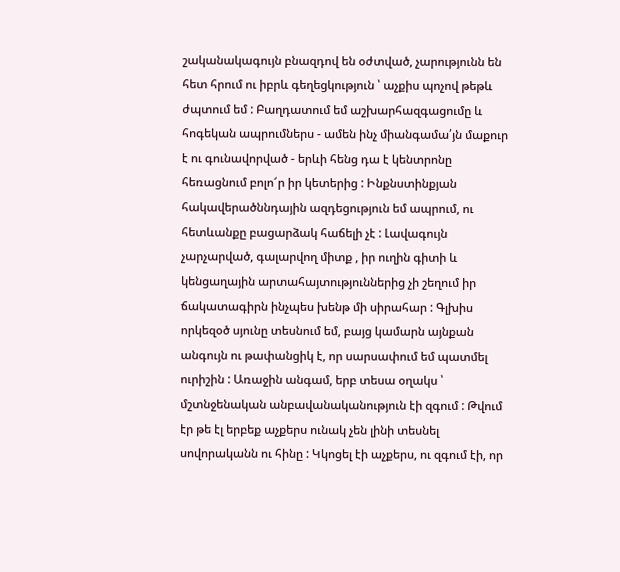շականակագույն բնազդով են օժտված, չարությունն են հետ հրում ու իբրև գեղեցկություն ՝ աչքիս պոչով թեթև ժպտում եմ : Բաղդատում եմ աշխարհազգացումը և հոգեկան ապրումներս - ամեն ինչ միանգամա՛յն մաքուր է ու գունավորված - երևի հենց դա է կենտրոնը հեռացնում բոլո՜ր իր կետերից : Ինքնստինքյան հակավերածննդային ազդեցություն եմ ապրում, ու հետևանքը բացարձակ հաճելի չէ : Լավագույն չարչարված, գալարվող միտք , իր ուղին գիտի և կենցաղային արտահայտություններից չի շեղում իր ճակատագիրն ինչպես խենթ մի սիրահար : Գլխիս որկեզօծ սյունը տեսնում եմ, բայց կամարն այնքան անգույն ու թափանցիկ է, որ սարսափում եմ պատմել ուրիշին : Առաջին անգամ, երբ տեսա օղակս ՝ մշտնջենական անբավանականություն էի զգում : Թվում էր թե էլ երբեք աչքերս ունակ չեն լինի տեսնել սովորականն ու հինը : Կկոցել էի աչքերս, ու զգում էի, որ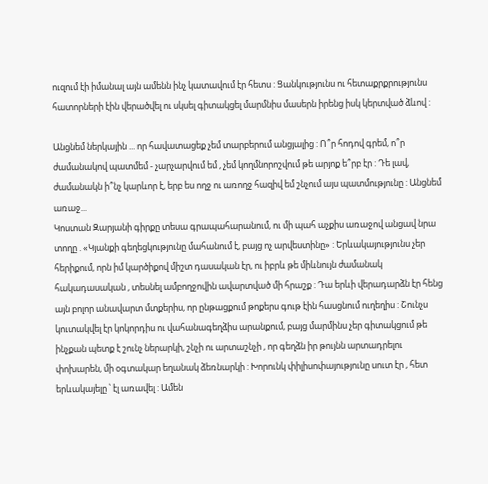ուզում էի իմանալ այն ամենն ինչ կատավում էր հետս : Ցանկությունս ու հետաքրքրությունս հատորների էին վերածվել ու սկսել գիտակցել մարմնիս մասերն իրենց իսկ կերտված ձևով :

Անցնեմ ներկային ... որ հավատացեք չեմ տարբերում անցյալից : Ո՞ր հոդով գրեմ, ո՞ր ժամանակով պատմեմ - չարչարվում եմ , չեմ կողմնորոշվում թե արյոք ե՞րբ էր : Դե լավ, ժամանակն ի՞նչ կարևոր է, երբ ես ողջ ու առողջ հազիվ եմ շնչում այս պատմությունը : Անցնեմ առաջ...
Կոստան Զարյանի գիրքը տեսա գրապահարանում, ու մի պահ աչքիս առաջով անցավ նրա տողը . «Կյանքի գեղեցկությունը մահանում է, բայց ոչ արվեստինը» : Երևակայությունս չեր հերիքում, որն իմ կարծիքով միշտ դասական էր, ու իբրև թե միևնույն ժամանակ հակադասական , տեսնել ամբողջովին ավարտված մի հրաշք : Դա երևի վերադարձն էր հենց այն բոլոր անավարտ մտքերիս, որ ընթացքում թոքերս գութ էին հասցնում ուղեղիս : Շունչս կուտակվել էր կոկորդիս ու վահանագեղձիս արանքում, բայց մարմինս չեր գիտակցում թե ինչքան պետք է շունչ ներարկի, շնչի ու արտաշնչի , որ գեղձն իր թույնն արտադրելու փոխարեն, մի օգտակար եղանակ ձեռնարկի : Խորունկ փիլիսոփայությունը սուտ էր , հետ երևակայելը ՝ էլ առավել : Ամեն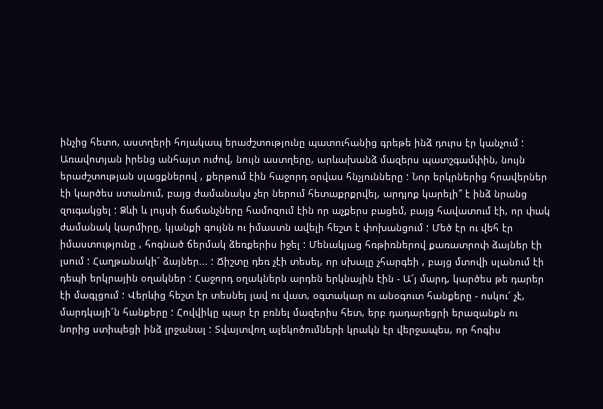ինչից հետո, աստղերի հոյակապ երաժշտությունը պատուհանից գրեթե ինձ դուրս էր կանչում : Առավոտյան իրենց անհայտ ուժով, նույն աստղերը, արևախանձ մազերս պատշգամփին, նույն երաժշտության սլացքներով , քերթում էին հաջորդ օրվաս հնչյունները : Նոր երկրներից հրավերներ էի կարծես ստանում, բայց ժամանակս չեր ներում հետաքրքրվել, արդյոք կարելի՞ է ինձ նրանց զուգակցել : Ձևի և լույսի ճաճանչները համոզում էին որ աչքերս բացեմ, բայց հավատում էի, որ փակ ժամանակ կարմիրը, կյանքի գույնն ու իմաստն ավելի հեշտ է փոխանցում : Մեծ էր ու վեհ էր իմաստությունը , հոգնած ճերմակ ձեռքերիս իջել : Մենակյաց հռթիռներով քառատրոփ ձայներ էի լսում : Հաղթանակի՜ ձայներ... : Ճիշտը դեռ չէի տեսել, որ սխալը չհարգեի , բայց մտովի սլանում էի դեպի երկրային օղակներ : Հաջորդ օղակներն արդեն երկնային էին - Ա՜յ մարդ, կարծես թե դարեր էի մագլցում : Վերևից հեշտ էր տեսնել լավ ու վատ, օգտակար ու անօգուտ հանքերը - ոսկու՜ չէ, մարդկայի՜ն հանքերը : Հովվիկը պար էր բռնել մազերիս հետ, երբ դադարեցրի երազանքն ու նորից ստիպեցի ինձ լրջանալ : Տվայտվող ալեկոծումների կրակն էր վերջապես, որ հոգիս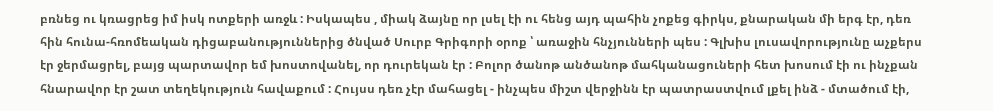բռնեց ու կռացրեց իմ իսկ ոտքերի առջև : Իսկապես , միակ ձայնը որ լսել էի ու հենց այդ պահին չոքեց գիրկս, քնարական մի երգ էր, դեռ հին հունա-հռոմեական դիցաբանություններից ծնված Սուրբ Գրիգորի օրոք ՝ առաջին հնչյունների պես : Գլխիս լուսավորությունը աչքերս էր ջերմացրել, բայց պարտավոր եմ խոստովանել, որ դուրեկան էր : Բոլոր ծանոթ անծանոթ մահկանացուների հետ խոսում էի ու ինչքան հնարավոր էր շատ տեղեկություն հավաքում : Հույսս դեռ չէր մահացել - ինչպես միշտ վերջինն էր պատրաստվում լքել ինձ - մտածում էի,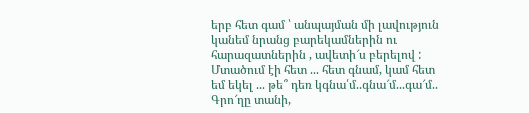երբ հետ գամ ՝ անպայման մի լավություն կանեմ նրանց բարեկամներին ու հարազատներին , ավետի՜ս բերելով : Մտածում էի հետ ... հետ գնամ, կամ հետ եմ եկել ... թե՞ դեռ կգնա՛մ..գնա՜մ...գա՜մ..
Գրո՜ղը տանի,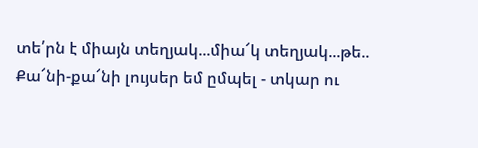տե՛րն է միայն տեղյակ...միա՜կ տեղյակ...թե..
Քա՜նի-քա՜նի լույսեր եմ ըմպել - տկար ու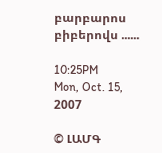բարբարոս բիբերովս ......

10:25PM
Mon, Oct. 15, 2007

© ԼԱՄԳ